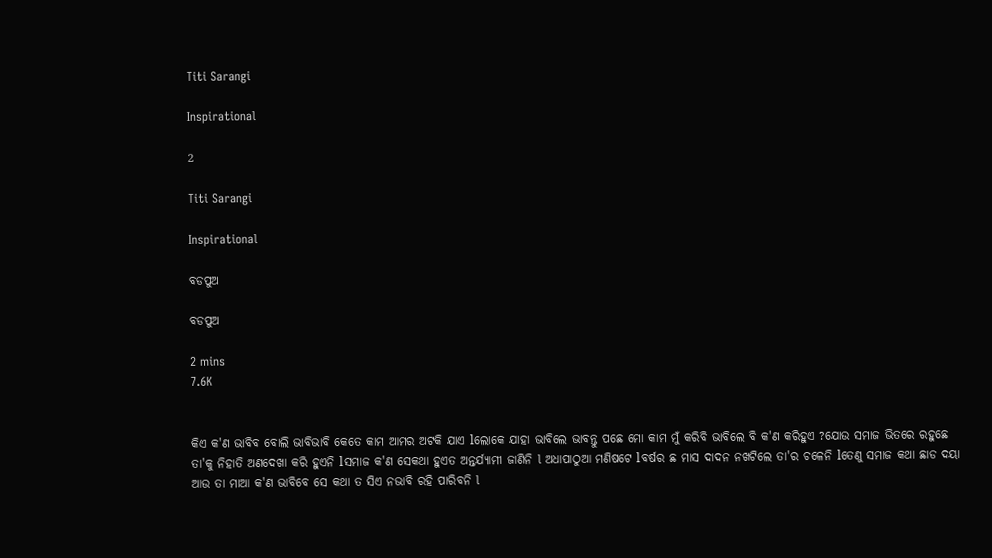Titi Sarangi

Inspirational

2

Titi Sarangi

Inspirational

ବଡପୁଅ

ବଡପୁଅ

2 mins
7.6K


କିଏ କ'ଣ ଭାବିବ ବୋଲି ଭାବିଭାବି କେତେ କାମ ଆମର ଅଟକି ଯାଏ lଲୋକେ ଯାହା ଭାବିଲେ ଭାବନ୍ତୁ ପଛେ ମୋ କାମ ମୁଁ କରିବି ଭାବିଲେ ବି କ'ଣ କରିହୁଏ ?ଯୋଉ ସମାଜ ଭିତରେ ରହୁଛେ ତା'କୁ ନିହାତି ଅଣଦେଖା କରି ହୁଏନି lସମାଜ କ'ଣ ସେକଥା ହୁଏତ ଅନ୍ତର୍ଯ୍ଯାମୀ ଜାଣିନି l ଅଧାପାଠୁଆ ମଣିଷଟେ lବର୍ଷର ଛ ମାସ ଦାଦନ ନଖଟିଲେ ତା'ର ଚଳେନି lତେଣୁ ସମାଜ କଥା ଛାଡ ଦୟା ଆଉ ତା ମାଆ କ'ଣ ଭାବିବେ ସେ କଥା ତ ସିଏ ନଭାବି ରହି ପାରିବନି l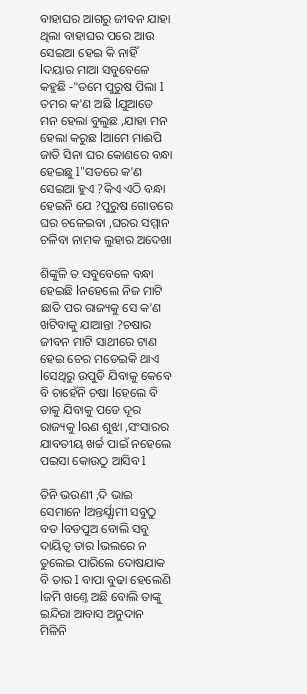ବାହାଘର ଆଗରୁ ଜୀବନ ଯାହା ଥିଲା ବାହାଘର ପରେ ଆଉ ସେଇଆ ହେଇ କି ନାହିଁ lଦୟାର ମାଆ ସବୁବେଳେ କହୁଛି ‐"ତମେ ପୁରୁଷ ପିଲା l ତମର କ'ଣ ଅଛି lଯୁଆଡେ ମନ ହେଲା ବୁଲୁଛ ,ଯାହା ମନ ହେଲା କରୁଛ lଆମେ ମାଈପି ଜାତି ସିନା ଘର କୋଣରେ ବନ୍ଧା ହେଇଛୁ l"ସତରେ କ'ଣ ସେଇଆ ହୁଏ ?କିଏ ଏଠି ବନ୍ଧା ହେଇନି ଯେ ?ପୁରୁଷ ଗୋଡରେ ଘର ଚଳେଇବା ,ଘରର ସମ୍ମାନ ଚଳିବା ନାମକ ଲୁହାର ଅଦେଖା

ଶିଙ୍କୁଳି ତ ସବୁବେଳେ ବନ୍ଧା ହେଇଛି lନହେଲେ ନିଜ ମାଟି ଛାଡି ପର ରାଜ୍ୟକୁ ସେ କ'ଣ ଖଟିବାକୁ ଯାଆନ୍ତା ?ଚଷାର ଜୀବନ ମାଟି ସାଥୀରେ ଟାଣ ହେଇ ଚେର ମଡେଇକି ଥାଏ lସେଥିରୁ ଉପୁଡି ଯିବାକୁ କେବେ ବି ଚାହେଁନି ଚଷା lହେଲେ ବି ତାକୁ ଯିବାକୁ ପଡେ ଦୂର ରାଜ୍ୟକୁ lଋଣ ଶୁଝା ,ସଂସାରର ଯାବତୀୟ ଖର୍ଚ୍ଚ ପାଇଁ ନହେଲେ ପଇସା କୋଉଠୁ ଆସିବ l

ତିନି ଭଉଣୀ ,ଦି ଭାଇ ସେମାନେ lଅନ୍ତର୍ଯ୍ଯାମୀ ସବୁଠୁ ବଡ lବଡପୁଅ ବୋଲି ସବୁ ଦାୟିତ୍ବ ତାର lଭଲରେ ନ ତୁଲେଇ ପାରିଲେ ଦୋଷଯାକ ବି ତାର l ବାପା ବୁଢା ହେଲେଣି lଜମି ଖଣ୍ତେ ଅଛି ବୋଲି ତାଙ୍କୁ ଇନ୍ଦିରା ଆବାସ ଅନୁଦାନ ମିଳିନି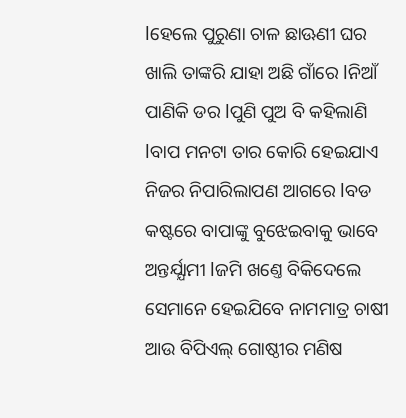lହେଲେ ପୁରୁଣା ଚାଳ ଛାଊଣୀ ଘର ଖାଲି ତାଙ୍କରି ଯାହା ଅଛି ଗାଁରେ lନିଆଁ ପାଣିକି ଡର lପୁଣି ପୁଅ ବି କହିଲାଣି lବାପ ମନଟା ତାର କୋରି ହେଇଯାଏ ନିଜର ନିପାରିଲାପଣ ଆଗରେ lବଡ କଷ୍ଟରେ ବାପାଙ୍କୁ ବୁଝେଇବାକୁ ଭାବେ ଅନ୍ତର୍ଯ୍ଯାମୀ lଜମି ଖଣ୍ତେ ବିକିଦେଲେ ସେମାନେ ହେଇଯିବେ ନାମମାତ୍ର ଚାଷୀ ଆଉ ବିପିଏଲ୍ ଗୋଷ୍ଠୀର ମଣିଷ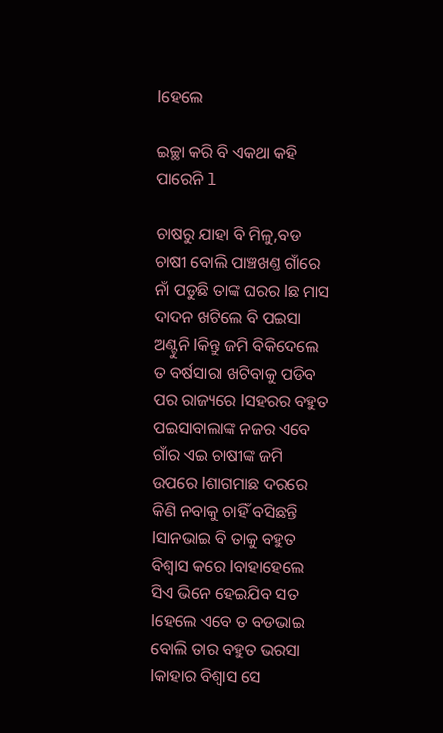lହେଲେ

ଇଚ୍ଛା କରି ବି ଏକଥା କହି ପାରେନି l

ଚାଷରୁ ଯାହା ବି ମିଳୁ,ବଡ ଚାଷୀ ବୋଲି ପାଞ୍ଚଖଣ୍ତ ଗାଁରେ ନାଁ ପଡୁଛି ତାଙ୍କ ଘରର lଛ ମାସ ଦାଦନ ଖଟିଲେ ବି ପଇସା ଅଣ୍ଟୁନି lକିନ୍ତୁ ଜମି ବିକିଦେଲେ ତ ବର୍ଷସାରା ଖଟିବାକୁ ପଡିବ ପର ରାଜ୍ୟରେ lସହରର ବହୁତ ପଇସାବାଲାଙ୍କ ନଜର ଏବେ ଗାଁର ଏଇ ଚାଷୀଙ୍କ ଜମି ଉପରେ lଶାଗମାଛ ଦରରେ କିଣି ନବାକୁ ଚାହିଁ ବସିଛନ୍ତି lସାନଭାଇ ବି ତାକୁ ବହୁତ ବିଶ୍ବାସ କରେ lବାହାହେଲେ ସିଏ ଭିନେ ହେଇଯିବ ସତ lହେଲେ ଏବେ ତ ବଡଭାଇ ବୋଲି ତାର ବହୁତ ଭରସା lକାହାର ବିଶ୍ବାସ ସେ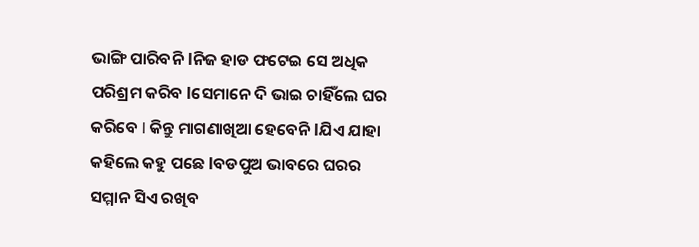ଭାଙ୍ଗି ପାରିବନି lନିଜ ହାଡ ଫଟେଇ ସେ ଅଧିକ ପରିଶ୍ରମ କରିବ lସେମାନେ ଦି ଭାଇ ଚାହିଁଲେ ଘର କରିବେ l କିନ୍ତୁ ମାଗଣାଖିଆ ହେବେନି lଯିଏ ଯାହା କହିଲେ କହୁ ପଛେ lବଡପୁଅ ଭାବରେ ଘରର ସମ୍ମାନ ସିଏ ରଖିବ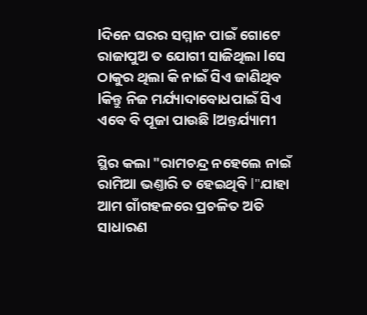lଦିନେ ଘରର ସମ୍ମାନ ପାଇଁ ଗୋଟେ ରାଜାପୁଅ ତ ଯୋଗୀ ସାଜିଥିଲା lସେ ଠାକୁର ଥିଲା କି ନାଇଁ ସିଏ ଜାଣିଥିବ lକିନ୍ତୁ ନିଜ ମର୍ଯ୍ୟାଦାବୋଧପାଇଁ ସିଏ ଏବେ ବି ପୂଜା ପାଉଛି lଅନ୍ତର୍ଯ୍ୟାମୀ

ସ୍ଥିର କଲା "ରାମଚନ୍ଦ୍ର ନହେଲେ ନାଇଁ ରାମିଆ ଭଣ୍ତାରି ତ ହେଇଥିବି l"ଯାହା ଆମ ଗାଁଗହଳରେ ପ୍ରଚଳିତ ଅତି ସାଧାରଣ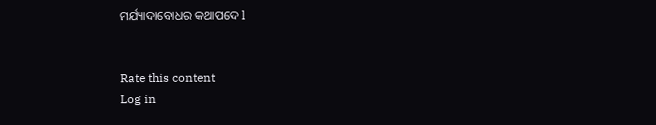ମର୍ଯ୍ୟାଦାବୋଧର କଥାପଦେ l


Rate this content
Log in